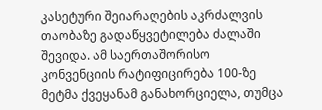კასეტური შეიარაღების აკრძალვის თაობაზე გადაწყვეტილება ძალაში შევიდა. ამ საერთაშორისო კონვენციის რატიფიცირება 100-ზე მეტმა ქვეყანამ განახორციელა, თუმცა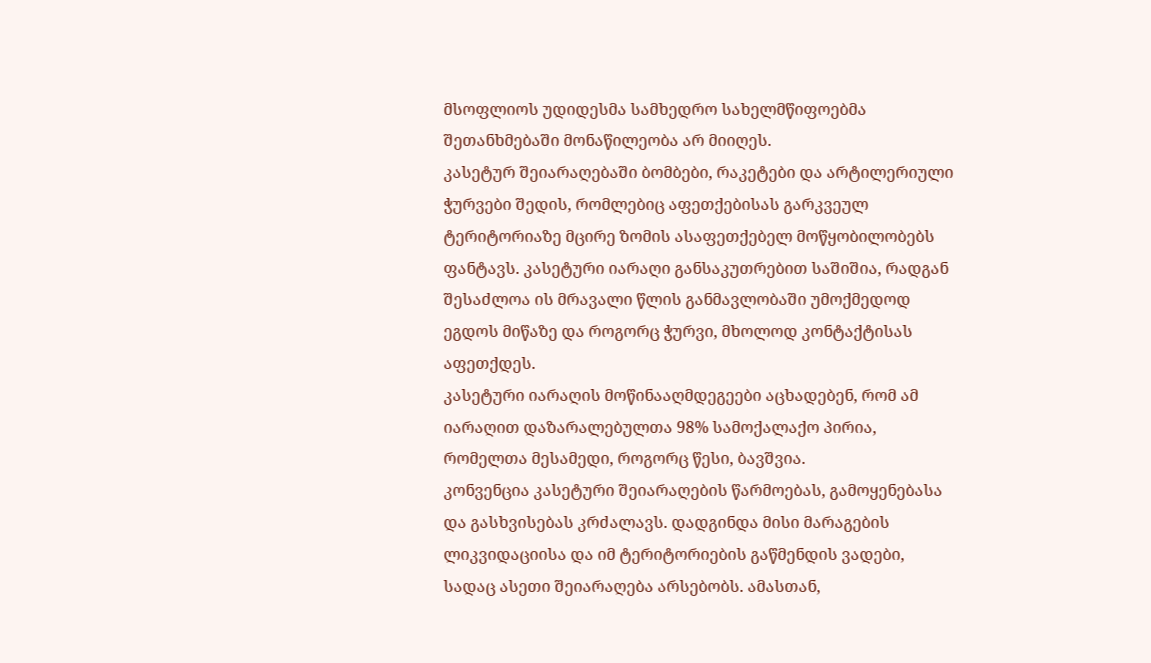მსოფლიოს უდიდესმა სამხედრო სახელმწიფოებმა შეთანხმებაში მონაწილეობა არ მიიღეს.
კასეტურ შეიარაღებაში ბომბები, რაკეტები და არტილერიული ჭურვები შედის, რომლებიც აფეთქებისას გარკვეულ ტერიტორიაზე მცირე ზომის ასაფეთქებელ მოწყობილობებს ფანტავს. კასეტური იარაღი განსაკუთრებით საშიშია, რადგან შესაძლოა ის მრავალი წლის განმავლობაში უმოქმედოდ ეგდოს მიწაზე და როგორც ჭურვი, მხოლოდ კონტაქტისას აფეთქდეს.
კასეტური იარაღის მოწინააღმდეგეები აცხადებენ, რომ ამ იარაღით დაზარალებულთა 98% სამოქალაქო პირია, რომელთა მესამედი, როგორც წესი, ბავშვია.
კონვენცია კასეტური შეიარაღების წარმოებას, გამოყენებასა და გასხვისებას კრძალავს. დადგინდა მისი მარაგების ლიკვიდაციისა და იმ ტერიტორიების გაწმენდის ვადები, სადაც ასეთი შეიარაღება არსებობს. ამასთან,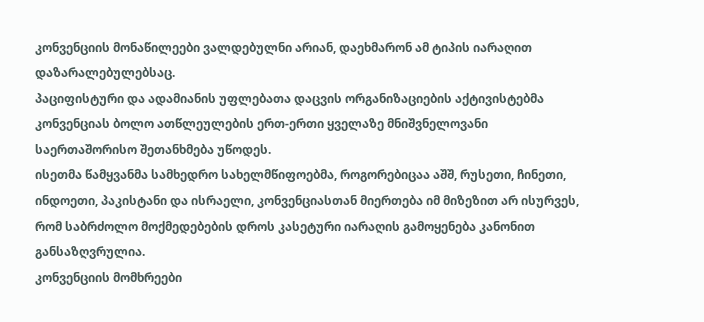კონვენციის მონაწილეები ვალდებულნი არიან, დაეხმარონ ამ ტიპის იარაღით დაზარალებულებსაც.
პაციფისტური და ადამიანის უფლებათა დაცვის ორგანიზაციების აქტივისტებმა კონვენციას ბოლო ათწლეულების ერთ-ერთი ყველაზე მნიშვნელოვანი საერთაშორისო შეთანხმება უწოდეს.
ისეთმა წამყვანმა სამხედრო სახელმწიფოებმა, როგორებიცაა აშშ, რუსეთი, ჩინეთი, ინდოეთი, პაკისტანი და ისრაელი, კონვენციასთან მიერთება იმ მიზეზით არ ისურვეს, რომ საბრძოლო მოქმედებების დროს კასეტური იარაღის გამოყენება კანონით განსაზღვრულია.
კონვენციის მომხრეები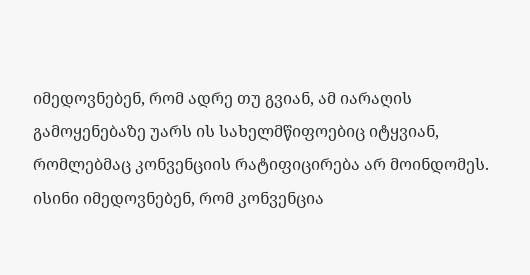იმედოვნებენ, რომ ადრე თუ გვიან, ამ იარაღის გამოყენებაზე უარს ის სახელმწიფოებიც იტყვიან, რომლებმაც კონვენციის რატიფიცირება არ მოინდომეს. ისინი იმედოვნებენ, რომ კონვენცია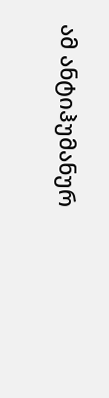ამ ანტიჰუმანურ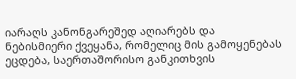იარაღს კანონგარეშედ აღიარებს და ნებისმიერი ქვეყანა, რომელიც მის გამოყენებას ეცდება, საერთაშორისო განკითხვის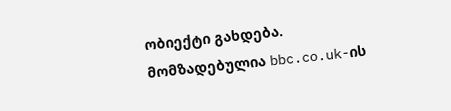ობიექტი გახდება.
მომზადებულია bbc.co.uk-ის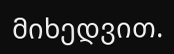მიხედვით.